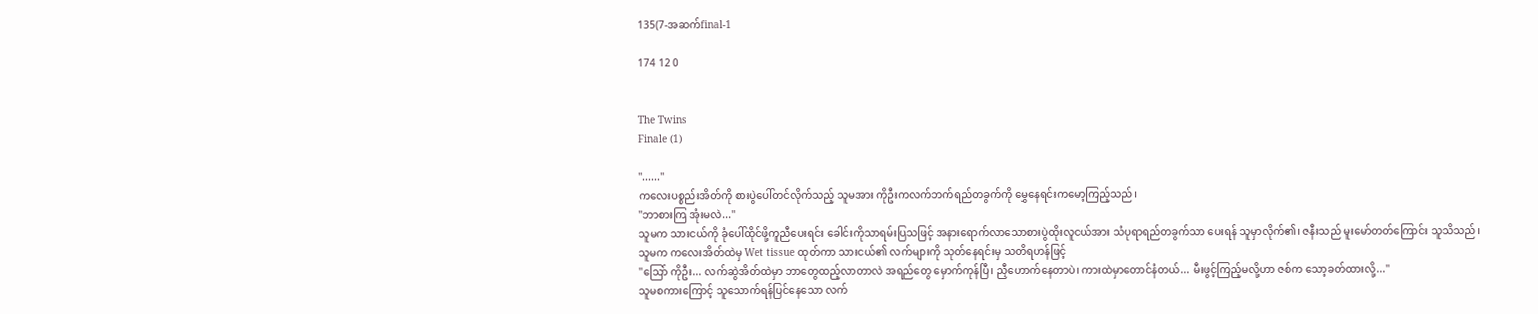135(7-အဆက်final-1

174 12 0


The Twins
Finale (1)

''......''
ကလေးပစ္စည်းအိတ်ကို စားပွဲပေါ်တင်လိုက်သည့် သူမအား ကိုဦးကလက်ဘက်ရည်တခွက်ကို မွှေနေရင်းကမော့ကြည့်သည်၊
''ဘာစားကြ အုံးမလဲ...''
သူမက သားငယ်ကို ခုံပေါ်ထိုင်ဖို့ကူညီပေးရင်း ခေါင်းကိုသာရမ်းပြသဖြင့် အနားရောက်လာသောစားပွဲထိုးလူငယ်အား သံပုရာရည်တခွက်သာ ပေးရန် သူမှာလိုက်၏၊ ဇနီးသည် မူးမော်တတ်ကြောင်း သူသိသည်၊
သူမက ကလေးအိတ်ထဲမှ Wet tissue ထုတ်ကာ သားငယ်၏ လက်များကို သုတ်နေရင်းမှ သတိရဟန်ဖြင့်
''သြော် ကိုဦး... လက်ဆွဲအိတ်ထဲမှာ ဘာတွေထည့်လာတာလဲ အရည်တွေ မှောက်ကုန်ပြီ၊ ညှီဟောက်နေတာပဲ၊ ကားထဲမှာတောင်နံတယ်... မီးဖွင့်ကြည့်မလို့ဟာ ဇစ်က သော့ခတ်ထားလို့...''
သူမစကားကြောင့် သူသောက်ရန်ပြင်နေသော လက်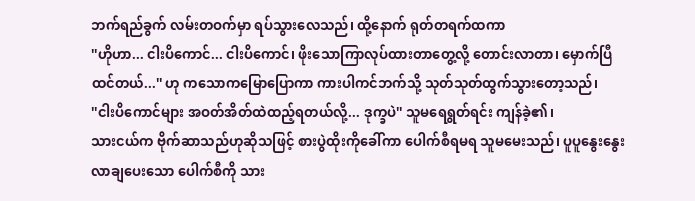ဘက်ရည်ခွက် လမ်းတဝက်မှာ ရပ်သွားလေသည်၊ ထို့နောက် ရုတ်တရက်ထကာ
''ဟိုဟာ... ငါးပိကောင်... ငါးပိကောင်၊ ဖိုးသောကြာလုပ်ထားတာတွေ့လို့ တောင်းလာတာ၊ မှောက်ပြီထင်တယ်...'' ဟု ကသောကမြောပြောကာ ကားပါကင်ဘက်သို့ သုတ်သုတ်ထွက်သွားတော့သည်၊
''ငါးပိကောင်များ အဝတ်အိတ်ထဲထည့်ရတယ်လို့... ဒုက္ခပဲ'' သူမရေရွတ်ရင်း ကျန်ခဲ့၏၊
သားငယ်က ဗိုက်ဆာသည်ဟုဆိုသဖြင့် စားပွဲထိုးကိုခေါ်ကာ ပေါက်စီရမရ သူမမေးသည်၊ ပူပူနွေးနွေးလာချပေးသော ပေါက်စီကို သား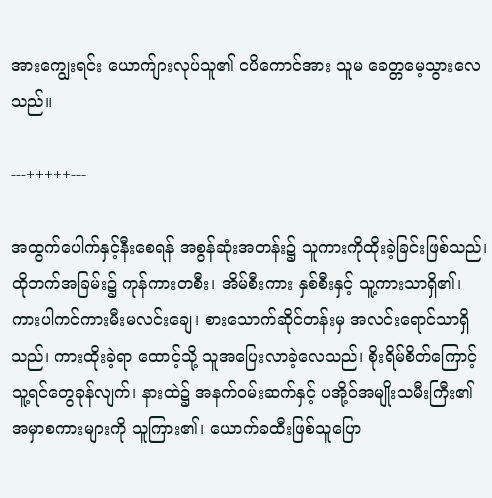အားကျွေးရင်း ယောက်ျားလုပ်သူ၏ ငပိကောင်အား သူမ ခေတ္တမေ့သွားလေသည်။

---+++++---

အထွက်ပေါက်နှင့်နီးစေရန် အစွန်ဆုံးအတန်း၌ သူကားကိုထိုးခဲ့ခြင်းဖြစ်သည်၊ ထိုဘက်အခြမ်း၌ ကုန်ကားတစီး၊ အိမ်စီးကား နှစ်စီးနှင့် သူ့ကားသာရှိ၏၊
ကားပါကင်ကားမီးမလင်းချေ၊ စားသောက်ဆိုင်တန်းမှ အလင်းရောင်သာရှိသည်၊ ကားထိုးခဲ့ရာ ထောင့်သို့ သူအပြေးလာခဲ့လေသည်၊ စိုးရိမ်စိတ်ကြောင့် သူ့ရင်တွေခုန်လျက်၊ နားထဲ၌ အနက်ဝမ်းဆက်နှင့် ပအို့ဝ်အမျိုးသမီးကြီး၏ အမှာစကားများကို သူကြား၏၊ ယောက်ခထီးဖြစ်သူပြော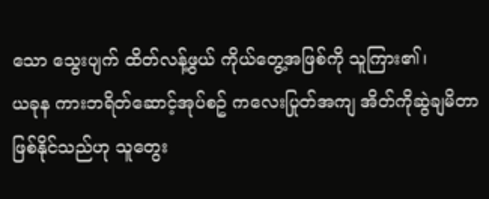သော သွေးပျက် ထိတ်လန့်ဖွယ် ကိုယ်တွေ့အဖြစ်ကို သူကြား၏၊
ယခုန ကားဘရိတ်ဆောင့်အုပ်စဥ် ကလေးပြုတ်အကျ အိတ်ကိုဆွဲချမိတာဖြစ်နိုင်သည်ဟု သူတွေး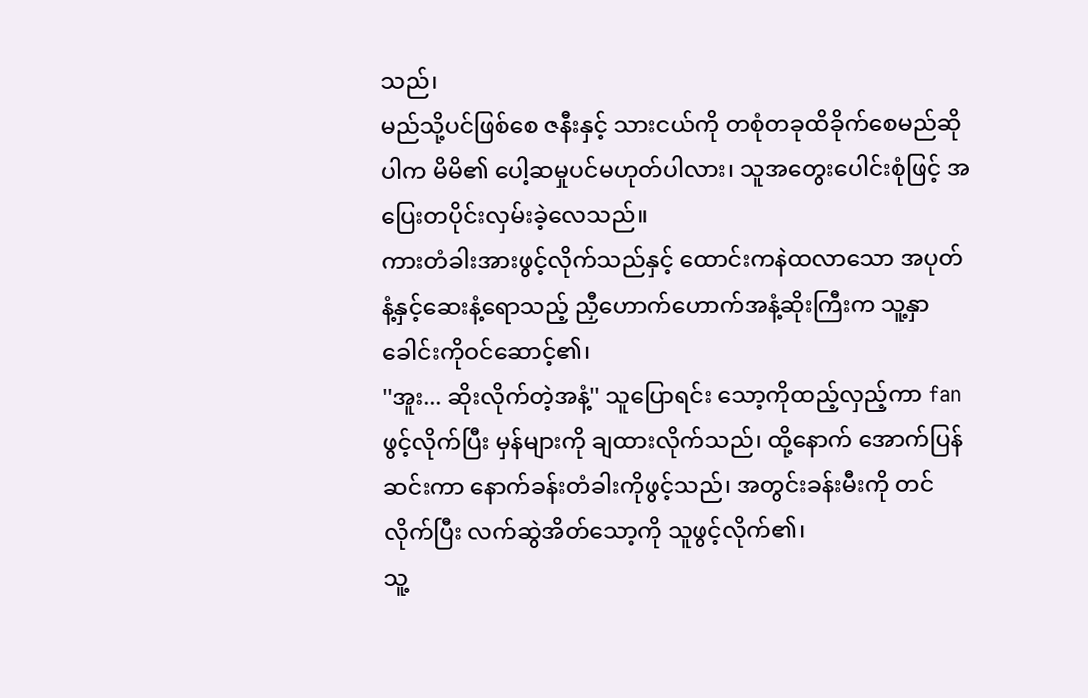သည်၊
မည်သို့ပင်ဖြစ်စေ ဇနီးနှင့် သားငယ်ကို တစုံတခုထိခိုက်စေမည်ဆိုပါက မိမိ၏ ပေါ့ဆမှုပင်မဟုတ်ပါလား၊ သူအတွေးပေါင်းစုံဖြင့် အပြေးတပိုင်းလှမ်းခဲ့လေသည်။
ကားတံခါးအားဖွင့်လိုက်သည်နှင့် ထောင်းကနဲထလာသော အပုတ်နံ့နှင့်ဆေးနံ့ရောသည့် ညှီဟောက်ဟောက်အနံ့ဆိုးကြီးက သူ့နှာခေါင်းကိုဝင်ဆောင့်၏၊
''အူး... ဆိုးလိုက်တဲ့အနံ့'' သူပြောရင်း သော့ကိုထည့်လှည့်ကာ fan ဖွင့်လိုက်ပြီး မှန်များကို ချထားလိုက်သည်၊ ထို့နောက် အောက်ပြန်ဆင်းကာ နောက်ခန်းတံခါးကိုဖွင့်သည်၊ အတွင်းခန်းမီးကို တင်လိုက်ပြီး လက်ဆွဲအိတ်သော့ကို သူဖွင့်လိုက်၏၊
သူ့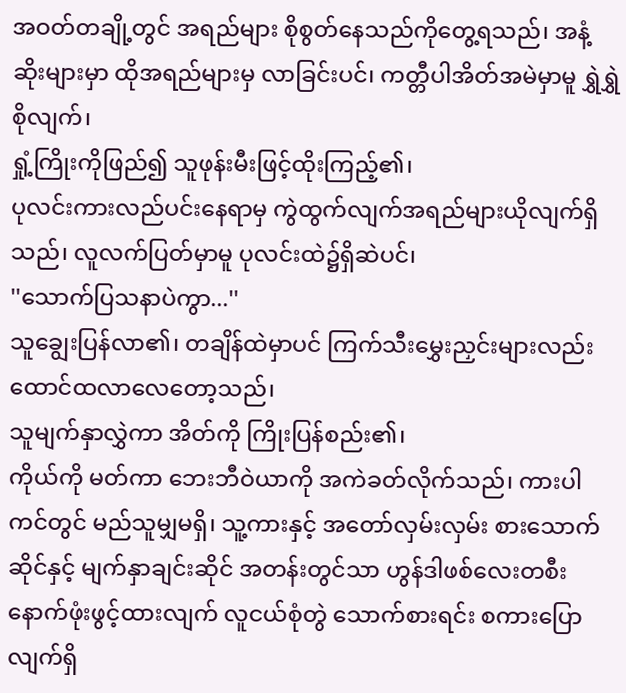အဝတ်တချို့တွင် အရည်များ စိုစွတ်နေသည်ကိုတွေ့ရသည်၊ အနံ့ဆိုးများမှာ ထိုအရည်များမှ လာခြင်းပင်၊ ကတ္တီပါအိတ်အမဲမှာမူ ရွှဲရွှဲစိုလျက်၊
ရှုံ့ကြိုးကိုဖြည်၍ သူဖုန်းမီးဖြင့်ထိုးကြည့်၏၊
ပုလင်းကားလည်ပင်းနေရာမှ ကွဲထွက်လျက်အရည်များယိုလျက်ရှိသည်၊ လူလက်ပြတ်မှာမူ ပုလင်းထဲ၌ရှိဆဲပင်၊
''သောက်ပြသနာပဲကွာ...''
သူချွေးပြန်လာ၏၊ တချိန်ထဲမှာပင် ကြက်သီးမွှေးညှင်းများလည်း ထောင်ထလာလေတော့သည်၊
သူမျက်နှာလွှဲကာ အိတ်ကို ကြိုးပြန်စည်း၏၊
ကိုယ်ကို မတ်ကာ ဘေးဘီဝဲယာကို အကဲခတ်လိုက်သည်၊ ကားပါကင်တွင် မည်သူမျှမရှိ၊ သူ့ကားနှင့် အတော်လှမ်းလှမ်း စားသောက်ဆိုင်နှင့် မျက်နှာချင်းဆိုင် အတန်းတွင်သာ ဟွန်ဒါဖစ်လေးတစီး နောက်ဖုံးဖွင့်ထားလျက် လူငယ်စုံတွဲ သောက်စားရင်း စကားပြောလျက်ရှိ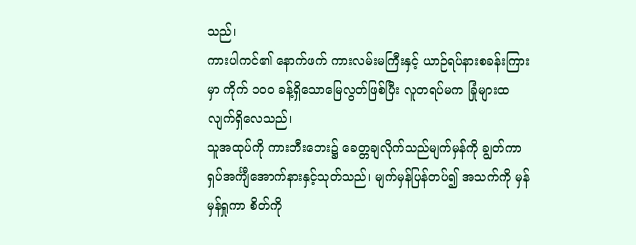သည်၊
ကားပါကင်၏ နောက်ဖက် ကားလမ်းမကြီးနှင့် ယာဉ်ရပ်နားစခန်းကြားမှာ ကိုက် ၁၀၀ ခန့်ရှိသောမြေလွတ်ဖြစ်ပြီး လူတရပ်မက ခြုံများထလျက်ရှိလေသည်၊
သူအထုပ်ကို ကားဘီးဘေး၌ ခေတ္တချလိုက်သည်မျက်မှန်ကို ချွတ်ကာ ရှပ်အင်္ကျီအောက်နားနှင့်သုတ်သည်၊ မျက်မှန်ပြန်တပ်၍ အသက်ကို မှန်မှန်ရှုကာ စိတ်ကို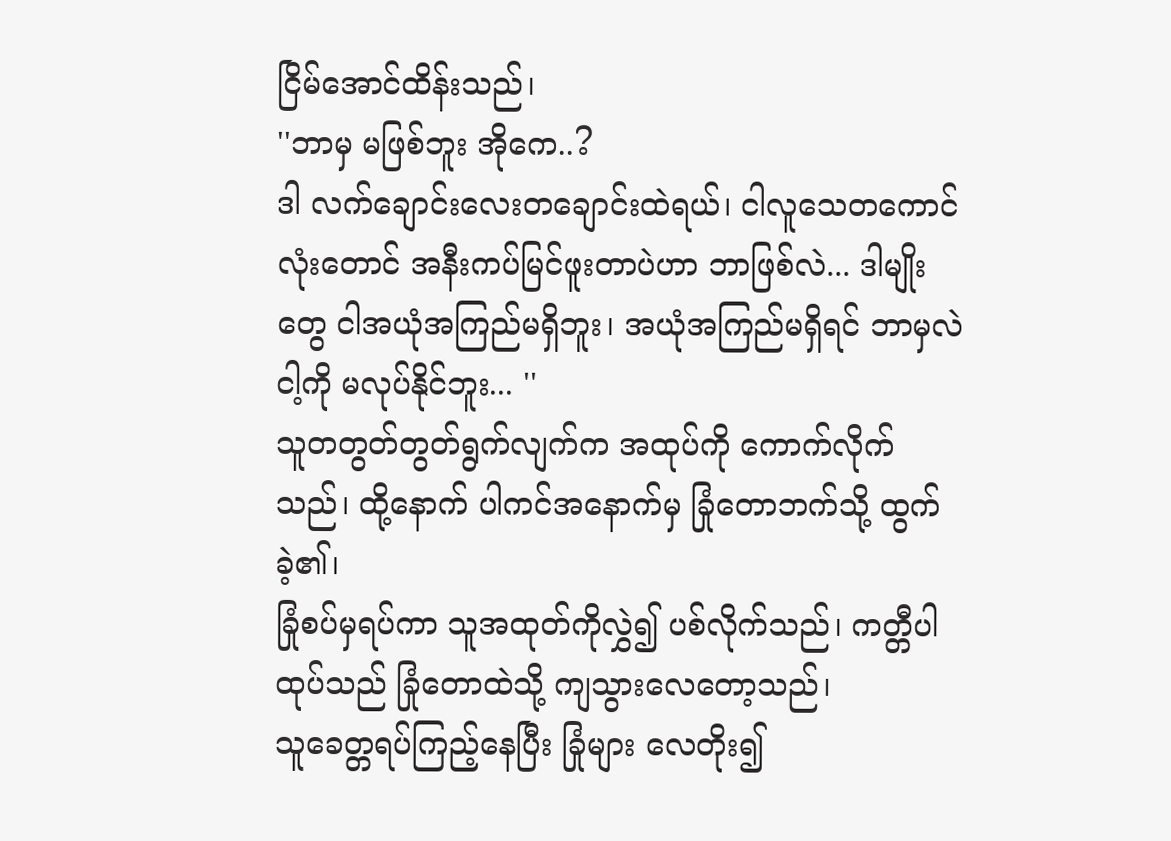ငြိမ်အောင်ထိန်းသည်၊
''ဘာမှ မဖြစ်ဘူး အိုကေ..?
ဒါ လက်ချောင်းလေးတချောင်းထဲရယ်၊ ငါလူသေတကောင်လုံးတောင် အနီးကပ်မြင်ဖူးတာပဲဟာ ဘာဖြစ်လဲ... ဒါမျိုးတွေ ငါအယုံအကြည်မရှိဘူး၊ အယုံအကြည်မရှိရင် ဘာမှလဲ ငါ့ကို မလုပ်နိုင်ဘူး... ''
သူတတွတ်တွတ်ရွက်လျက်က အထုပ်ကို ကောက်လိုက်သည်၊ ထို့နောက် ပါကင်အနောက်မှ ခြုံတောဘက်သို့ ထွက်ခဲ့၏၊
ခြုံစပ်မှရပ်ကာ သူအထုတ်ကိုလွှဲ၍ ပစ်လိုက်သည်၊ ကတ္တီပါထုပ်သည် ခြုံတောထဲသို့ ကျသွားလေတော့သည်၊
သူခေတ္တရပ်ကြည့်နေပြီး ခြုံများ လေတိုး၍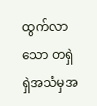ထွက်လာသော တရှဲရှဲအသံမှအ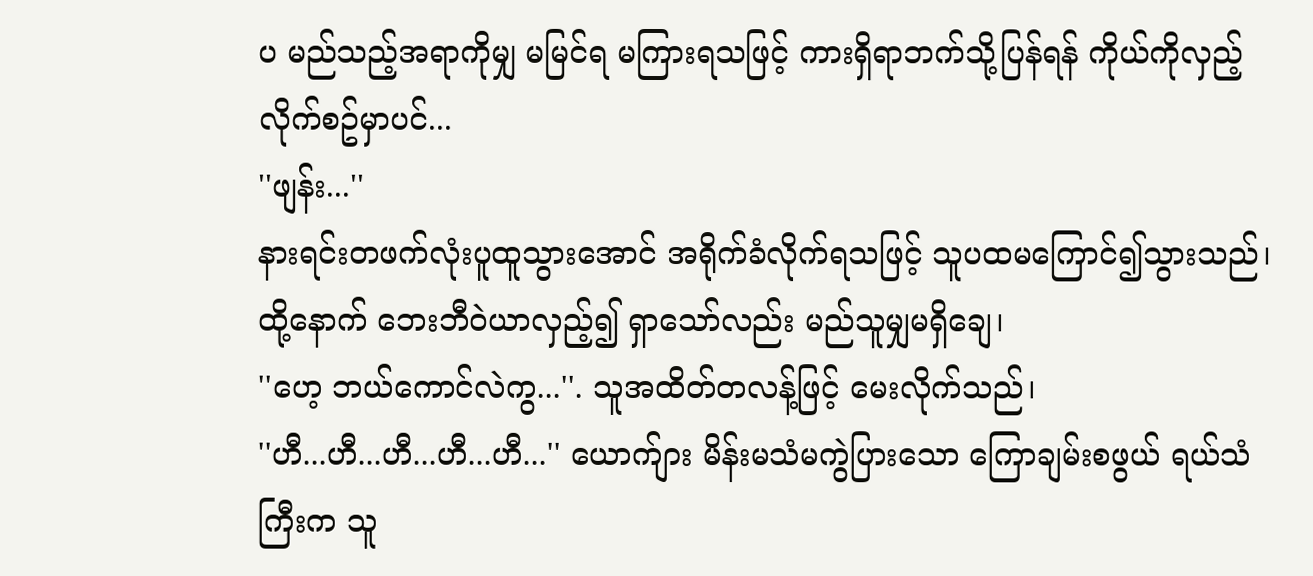ပ မည်သည့်အရာကိုမျှ မမြင်ရ မကြားရသဖြင့် ကားရှိရာဘက်သို့ပြန်ရန် ကိုယ်ကိုလှည့်လိုက်စဥ်မှာပင်...
''ဖျန်း...''
နားရင်းတဖက်လုံးပူထူသွားအောင် အရိုက်ခံလိုက်ရသဖြင့် သူပထမကြောင်၍သွားသည်၊ ထို့နောက် ဘေးဘီဝဲယာလှည့်၍ ရှာသော်လည်း မည်သူမျှမရှိချေ၊
''ဟေ့ ဘယ်ကောင်လဲကွ...''. သူအထိတ်တလန့်ဖြင့် မေးလိုက်သည်၊
''ဟီ...ဟီ...ဟီ...ဟီ...ဟီ...'' ယောက်ျား မိန်းမသံမကွဲပြားသော ကြောချမ်းစဖွယ် ရယ်သံကြီးက သူ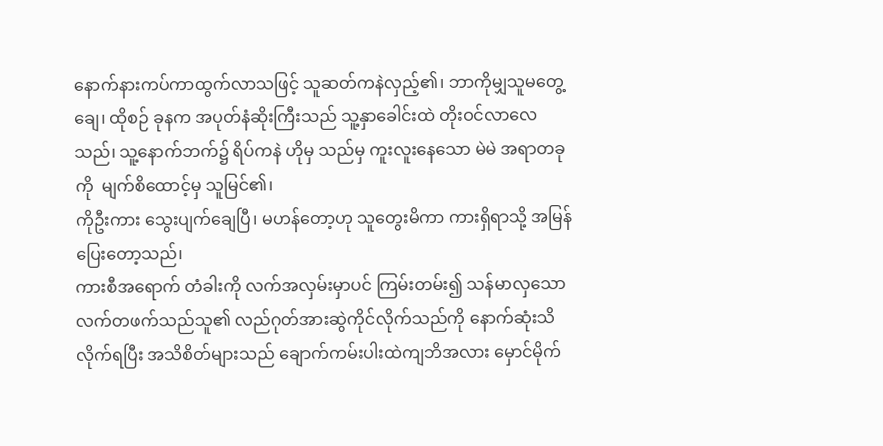နောက်နားကပ်ကာထွက်လာသဖြင့် သူဆတ်ကနဲလှည့်၏၊ ဘာကိုမျှသူမတွေ့ချေ၊ ထိုစဉ် ခုနက အပုတ်နံဆိုးကြီးသည် သူ့နှာခေါင်းထဲ တိုးဝင်လာလေသည်၊ သူ့နောက်ဘက်၌ ရိပ်ကနဲ ဟိုမှ သည်မှ ကူးလူးနေသော မဲမဲ အရာတခုကို  မျက်စိထောင့်မှ သူမြင်၏၊
ကိုဦးကား သွေးပျက်ချေပြီ၊ မဟန်တော့ဟု သူတွေးမိကာ ကားရှိရာသို့ အမြန်ပြေးတော့သည်၊
ကားစီအရောက် တံခါးကို လက်အလှမ်းမှာပင် ကြမ်းတမ်း၍ သန်မာလှသော လက်တဖက်သည်သူ၏ လည်ဂုတ်အားဆွဲကိုင်လိုက်သည်ကို နောက်ဆုံးသိလိုက်ရပြီး အသိစိတ်များသည် ချောက်ကမ်းပါးထဲကျဘိအလား မှောင်မိုက်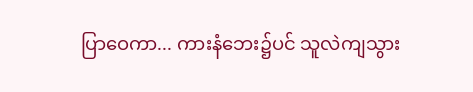ပြာဝေကာ... ကားနံဘေး၌ပင် သူလဲကျသွား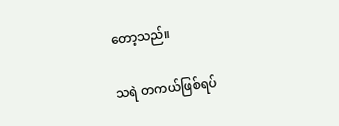တော့သည်။

သရဲ တကယ်ဖြစ်ရပ်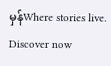မှန်Where stories live. Discover now